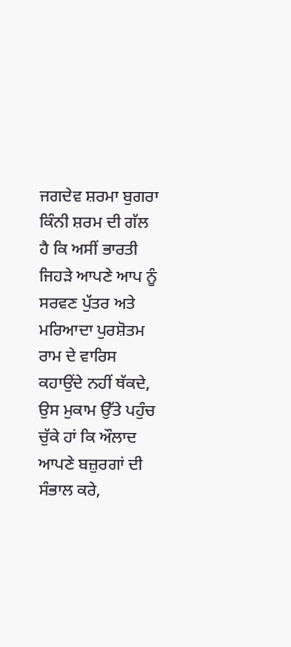ਜਗਦੇਵ ਸ਼ਰਮਾ ਬੁਗਰਾ
ਕਿੰਨੀ ਸ਼ਰਮ ਦੀ ਗੱਲ ਹੈ ਕਿ ਅਸੀਂ ਭਾਰਤੀ ਜਿਹੜੇ ਆਪਣੇ ਆਪ ਨੂੰ ਸਰਵਣ ਪੁੱਤਰ ਅਤੇ ਮਰਿਆਦਾ ਪੁਰਸ਼ੋਤਮ ਰਾਮ ਦੇ ਵਾਰਿਸ ਕਹਾਉਂਦੇ ਨਹੀਂ ਥੱਕਦੇ, ਉਸ ਮੁਕਾਮ ਉੱਤੇ ਪਹੁੰਚ ਚੁੱਕੇ ਹਾਂ ਕਿ ਔਲਾਦ ਆਪਣੇ ਬਜ਼ੁਰਗਾਂ ਦੀ ਸੰਭਾਲ ਕਰੇ,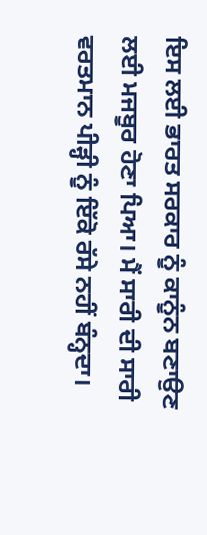ਇਸ ਲਈ ਭਾਰਤ ਸਰਕਾਰ ਨੂੰ ਕਾਨੂੰਨ ਬਣਾਉਣ ਲਈ ਮਜਬੂਰ ਹੋਣਾ ਪਿਆ। ਮੈਂ ਸਾਰੀ ਦੀ ਸਾਰੀ ਵਰਤਮਾਨ ਪੀੜ੍ਹੀ ਨੂੰ ਇੱਕੋ ਰੱਸੇ ਨਹੀਂ ਬੰਨ੍ਹਦਾ।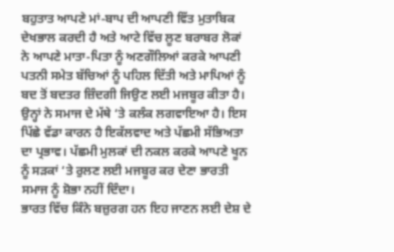ਬਹੁਤਾਤ ਆਪਣੇ ਮਾਂ-ਬਾਪ ਦੀ ਆਪਣੀ ਵਿੱਤ ਮੁਤਾਬਿਕ ਦੇਖਭਾਲ ਕਰਦੀ ਹੈ ਅਤੇ ਆਟੇ ਵਿੱਚ ਲੂਣ ਬਰਾਬਰ ਲੋਕਾਂ ਨੇ ਆਪਣੇ ਮਾਤਾ-ਪਿਤਾ ਨੂੰ ਅਣਗੌਲਿਆਂ ਕਰਕੇ ਆਪਣੀ ਪਤਨੀ ਸਮੇਤ ਬੱਚਿਆਂ ਨੂੰ ਪਹਿਲ ਦਿੱਤੀ ਅਤੇ ਮਾਪਿਆਂ ਨੂੰ ਬਦ ਤੋਂ ਬਦਤਰ ਜ਼ਿੰਦਗੀ ਜਿਉਣ ਲਈ ਮਜਬੂਰ ਕੀਤਾ ਹੈ। ਉਨ੍ਹਾਂ ਨੇ ਸਮਾਜ ਦੇ ਮੱਥੇ ‘ਤੇ ਕਲੰਕ ਲਗਵਾਇਆ ਹੈ। ਇਸ ਪਿੱਛੇ ਵੱਡਾ ਕਾਰਨ ਹੈ ਇਕੱਲਵਾਦ ਅਤੇ ਪੱਛਮੀ ਸੱਭਿਅਤਾ ਦਾ ਪ੍ਰਭਾਵ। ਪੱਛਮੀ ਮੁਲਕਾਂ ਦੀ ਨਕਲ ਕਰਕੇ ਆਪਣੇ ਖੂਨ ਨੂੰ ਸੜਕਾਂ ‘ਤੇ ਰੁਲਣ ਲਈ ਮਜਬੂਰ ਕਰ ਦੇਣਾ ਭਾਰਤੀ ਸਮਾਜ ਨੂੰ ਸ਼ੋਭਾ ਨਹੀਂ ਦਿੰਦਾ।
ਭਾਰਤ ਵਿੱਚ ਕਿੰਨੇ ਬਜ਼ੁਰਗ ਹਨ ਇਹ ਜਾਣਨ ਲਈ ਦੇਸ਼ ਦੇ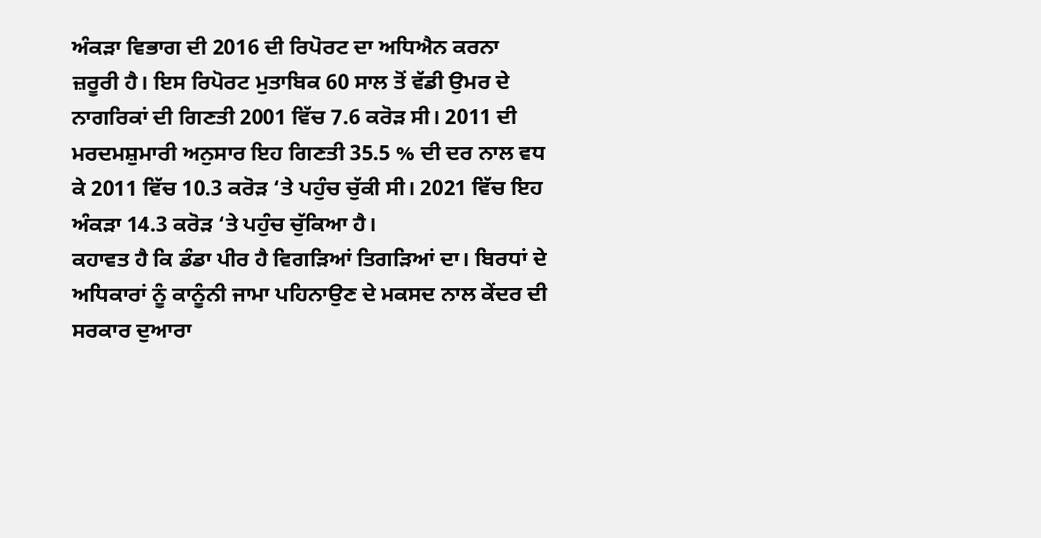ਅੰਕੜਾ ਵਿਭਾਗ ਦੀ 2016 ਦੀ ਰਿਪੋਰਟ ਦਾ ਅਧਿਐਨ ਕਰਨਾ ਜ਼ਰੂਰੀ ਹੈ। ਇਸ ਰਿਪੋਰਟ ਮੁਤਾਬਿਕ 60 ਸਾਲ ਤੋਂ ਵੱਡੀ ਉਮਰ ਦੇ ਨਾਗਰਿਕਾਂ ਦੀ ਗਿਣਤੀ 2001 ਵਿੱਚ 7.6 ਕਰੋੜ ਸੀ। 2011 ਦੀ ਮਰਦਮਸ਼ੁਮਾਰੀ ਅਨੁਸਾਰ ਇਹ ਗਿਣਤੀ 35.5 % ਦੀ ਦਰ ਨਾਲ ਵਧ ਕੇ 2011 ਵਿੱਚ 10.3 ਕਰੋੜ ‘ਤੇ ਪਹੁੰਚ ਚੁੱਕੀ ਸੀ। 2021 ਵਿੱਚ ਇਹ ਅੰਕੜਾ 14.3 ਕਰੋੜ ‘ਤੇ ਪਹੁੰਚ ਚੁੱਕਿਆ ਹੈ।
ਕਹਾਵਤ ਹੈ ਕਿ ਡੰਡਾ ਪੀਰ ਹੈ ਵਿਗੜਿਆਂ ਤਿਗੜਿਆਂ ਦਾ। ਬਿਰਧਾਂ ਦੇ ਅਧਿਕਾਰਾਂ ਨੂੰ ਕਾਨੂੰਨੀ ਜਾਮਾ ਪਹਿਨਾਉਣ ਦੇ ਮਕਸਦ ਨਾਲ ਕੇਂਦਰ ਦੀ ਸਰਕਾਰ ਦੁਆਰਾ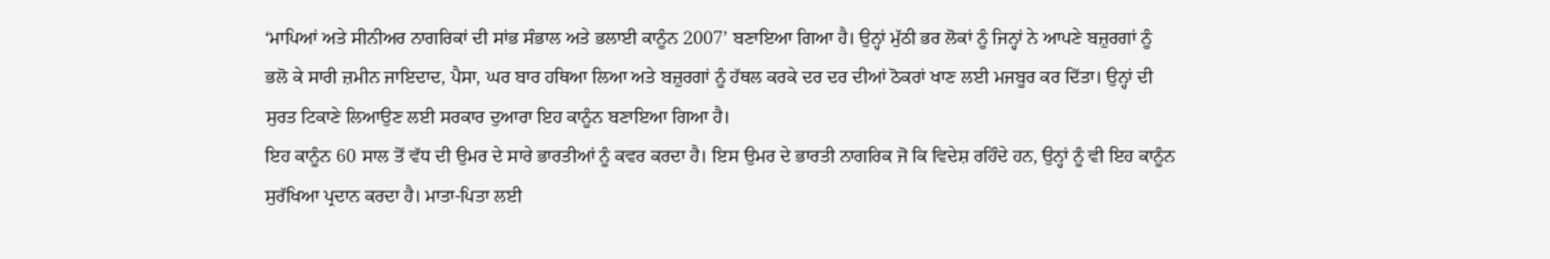‘ਮਾਪਿਆਂ ਅਤੇ ਸੀਨੀਅਰ ਨਾਗਰਿਕਾਂ ਦੀ ਸਾਂਭ ਸੰਭਾਲ ਅਤੇ ਭਲਾਈ ਕਾਨੂੰਨ 2007’ ਬਣਾਇਆ ਗਿਆ ਹੈ। ਉਨ੍ਹਾਂ ਮੁੱਠੀ ਭਰ ਲੋਕਾਂ ਨੂੰ ਜਿਨ੍ਹਾਂ ਨੇ ਆਪਣੇ ਬਜ਼ੁਰਗਾਂ ਨੂੰ ਭਲੋ ਕੇ ਸਾਰੀ ਜ਼ਮੀਨ ਜਾਇਦਾਦ, ਪੈਸਾ, ਘਰ ਬਾਰ ਹਥਿਆ ਲਿਆ ਅਤੇ ਬਜ਼ੁਰਗਾਂ ਨੂੰ ਹੱਥਲ ਕਰਕੇ ਦਰ ਦਰ ਦੀਆਂ ਠੋਕਰਾਂ ਖਾਣ ਲਈ ਮਜਬੂਰ ਕਰ ਦਿੱਤਾ। ਉਨ੍ਹਾਂ ਦੀ ਸੁਰਤ ਟਿਕਾਣੇ ਲਿਆਉਣ ਲਈ ਸਰਕਾਰ ਦੁਆਰਾ ਇਹ ਕਾਨੂੰਨ ਬਣਾਇਆ ਗਿਆ ਹੈ।
ਇਹ ਕਾਨੂੰਨ 60 ਸਾਲ ਤੋਂ ਵੱਧ ਦੀ ਉਮਰ ਦੇ ਸਾਰੇ ਭਾਰਤੀਆਂ ਨੂੰ ਕਵਰ ਕਰਦਾ ਹੈ। ਇਸ ਉਮਰ ਦੇ ਭਾਰਤੀ ਨਾਗਰਿਕ ਜੋ ਕਿ ਵਿਦੇਸ਼ ਰਹਿੰਦੇ ਹਨ, ਉਨ੍ਹਾਂ ਨੂੰ ਵੀ ਇਹ ਕਾਨੂੰਨ ਸੁਰੱਖਿਆ ਪ੍ਰਦਾਨ ਕਰਦਾ ਹੈ। ਮਾਤਾ-ਪਿਤਾ ਲਈ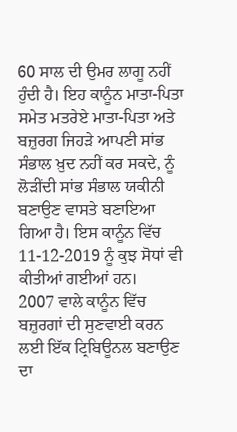60 ਸਾਲ ਦੀ ਉਮਰ ਲਾਗੂ ਨਹੀਂ ਹੁੰਦੀ ਹੈ। ਇਹ ਕਾਨੂੰਨ ਮਾਤਾ-ਪਿਤਾ ਸਮੇਤ ਮਤਰੇਏ ਮਾਤਾ-ਪਿਤਾ ਅਤੇ ਬਜ਼ੁਰਗ ਜਿਹੜੇ ਆਪਣੀ ਸਾਂਭ ਸੰਭਾਲ ਖ਼ੁਦ ਨਹੀਂ ਕਰ ਸਕਦੇ, ਨੂੰ ਲੋੜੀਂਦੀ ਸਾਂਭ ਸੰਭਾਲ ਯਕੀਨੀ ਬਣਾਉਣ ਵਾਸਤੇ ਬਣਾਇਆ ਗਿਆ ਹੈ। ਇਸ ਕਾਨੂੰਨ ਵਿੱਚ 11-12-2019 ਨੂੰ ਕੁਝ ਸੋਧਾਂ ਵੀ ਕੀਤੀਆਂ ਗਈਆਂ ਹਨ।
2007 ਵਾਲੇ ਕਾਨੂੰਨ ਵਿੱਚ ਬਜ਼ੁਰਗਾਂ ਦੀ ਸੁਣਵਾਈ ਕਰਨ ਲਈ ਇੱਕ ਟ੍ਰਿਬਿਊਨਲ ਬਣਾਉਣ ਦਾ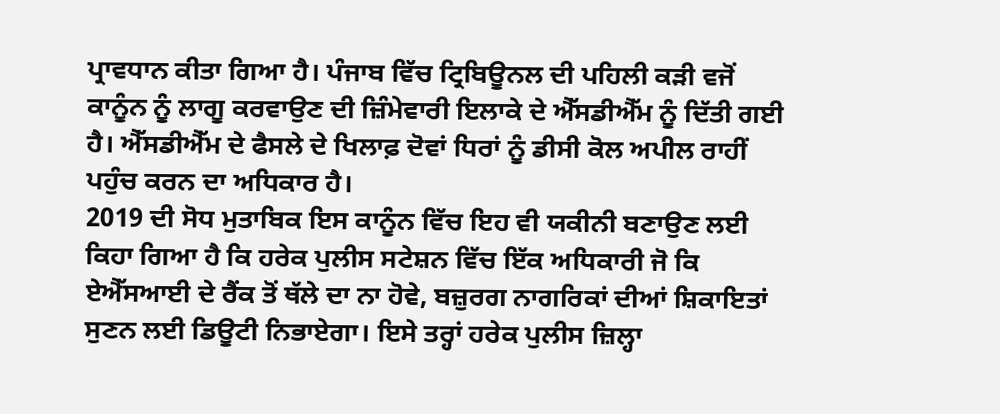ਪ੍ਰਾਵਧਾਨ ਕੀਤਾ ਗਿਆ ਹੈ। ਪੰਜਾਬ ਵਿੱਚ ਟ੍ਰਿਬਿਊਨਲ ਦੀ ਪਹਿਲੀ ਕੜੀ ਵਜੋਂ ਕਾਨੂੰਨ ਨੂੰ ਲਾਗੂ ਕਰਵਾਉਣ ਦੀ ਜ਼ਿੰਮੇਵਾਰੀ ਇਲਾਕੇ ਦੇ ਐੱਸਡੀਐੱਮ ਨੂੰ ਦਿੱਤੀ ਗਈ ਹੈ। ਐੱਸਡੀਐੱਮ ਦੇ ਫੈਸਲੇ ਦੇ ਖਿਲਾਫ਼ ਦੋਵਾਂ ਧਿਰਾਂ ਨੂੰ ਡੀਸੀ ਕੋਲ ਅਪੀਲ ਰਾਹੀਂ ਪਹੁੰਚ ਕਰਨ ਦਾ ਅਧਿਕਾਰ ਹੈ।
2019 ਦੀ ਸੋਧ ਮੁਤਾਬਿਕ ਇਸ ਕਾਨੂੰਨ ਵਿੱਚ ਇਹ ਵੀ ਯਕੀਨੀ ਬਣਾਉਣ ਲਈ ਕਿਹਾ ਗਿਆ ਹੈ ਕਿ ਹਰੇਕ ਪੁਲੀਸ ਸਟੇਸ਼ਨ ਵਿੱਚ ਇੱਕ ਅਧਿਕਾਰੀ ਜੋ ਕਿ ਏਐੱਸਆਈ ਦੇ ਰੈਂਕ ਤੋਂ ਥੱਲੇ ਦਾ ਨਾ ਹੋਵੇ, ਬਜ਼ੁਰਗ ਨਾਗਰਿਕਾਂ ਦੀਆਂ ਸ਼ਿਕਾਇਤਾਂ ਸੁਣਨ ਲਈ ਡਿਊਟੀ ਨਿਭਾਏਗਾ। ਇਸੇ ਤਰ੍ਹਾਂ ਹਰੇਕ ਪੁਲੀਸ ਜ਼ਿਲ੍ਹਾ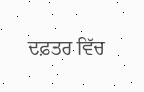ਦਫ਼ਤਰ ਵਿੱਚ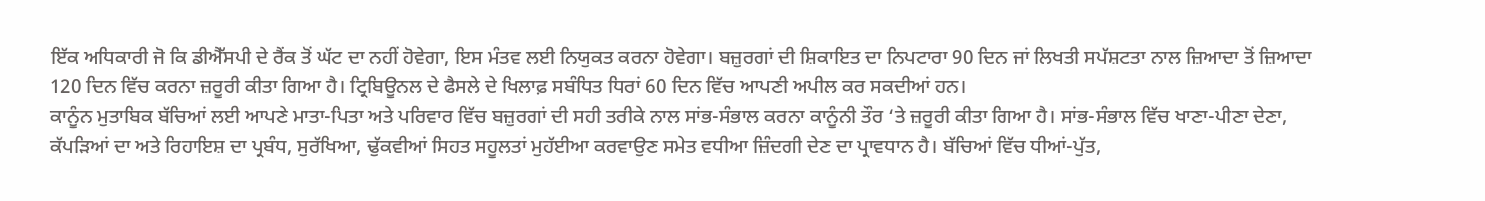ਇੱਕ ਅਧਿਕਾਰੀ ਜੋ ਕਿ ਡੀਐੱਸਪੀ ਦੇ ਰੈਂਕ ਤੋਂ ਘੱਟ ਦਾ ਨਹੀਂ ਹੋਵੇਗਾ, ਇਸ ਮੰਤਵ ਲਈ ਨਿਯੁਕਤ ਕਰਨਾ ਹੋਵੇਗਾ। ਬਜ਼ੁਰਗਾਂ ਦੀ ਸ਼ਿਕਾਇਤ ਦਾ ਨਿਪਟਾਰਾ 90 ਦਿਨ ਜਾਂ ਲਿਖਤੀ ਸਪੱਸ਼ਟਤਾ ਨਾਲ ਜ਼ਿਆਦਾ ਤੋਂ ਜ਼ਿਆਦਾ 120 ਦਿਨ ਵਿੱਚ ਕਰਨਾ ਜ਼ਰੂਰੀ ਕੀਤਾ ਗਿਆ ਹੈ। ਟ੍ਰਿਬਿਊਨਲ ਦੇ ਫੈਸਲੇ ਦੇ ਖਿਲਾਫ਼ ਸਬੰਧਿਤ ਧਿਰਾਂ 60 ਦਿਨ ਵਿੱਚ ਆਪਣੀ ਅਪੀਲ ਕਰ ਸਕਦੀਆਂ ਹਨ।
ਕਾਨੂੰਨ ਮੁਤਾਬਿਕ ਬੱਚਿਆਂ ਲਈ ਆਪਣੇ ਮਾਤਾ-ਪਿਤਾ ਅਤੇ ਪਰਿਵਾਰ ਵਿੱਚ ਬਜ਼ੁਰਗਾਂ ਦੀ ਸਹੀ ਤਰੀਕੇ ਨਾਲ ਸਾਂਭ-ਸੰਭਾਲ ਕਰਨਾ ਕਾਨੂੰਨੀ ਤੌਰ ‘ਤੇ ਜ਼ਰੂਰੀ ਕੀਤਾ ਗਿਆ ਹੈ। ਸਾਂਭ-ਸੰਭਾਲ ਵਿੱਚ ਖਾਣਾ-ਪੀਣਾ ਦੇਣਾ, ਕੱਪੜਿਆਂ ਦਾ ਅਤੇ ਰਿਹਾਇਸ਼ ਦਾ ਪ੍ਰਬੰਧ, ਸੁਰੱਖਿਆ, ਢੁੱਕਵੀਆਂ ਸਿਹਤ ਸਹੂਲਤਾਂ ਮੁਹੱਈਆ ਕਰਵਾਉਣ ਸਮੇਤ ਵਧੀਆ ਜ਼ਿੰਦਗੀ ਦੇਣ ਦਾ ਪ੍ਰਾਵਧਾਨ ਹੈ। ਬੱਚਿਆਂ ਵਿੱਚ ਧੀਆਂ-ਪੁੱਤ,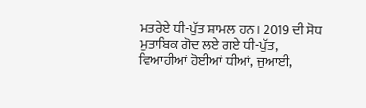ਮਤਰੇਏ ਧੀ-ਪੁੱਤ ਸ਼ਾਮਲ ਹਨ। 2019 ਦੀ ਸੋਧ ਮੁਤਾਬਿਕ ਗੋਦ ਲਏ ਗਏ ਧੀ-ਪੁੱਤ, ਵਿਆਹੀਆਂ ਹੋਈਆਂ ਧੀਆਂ, ਜੁਆਈ,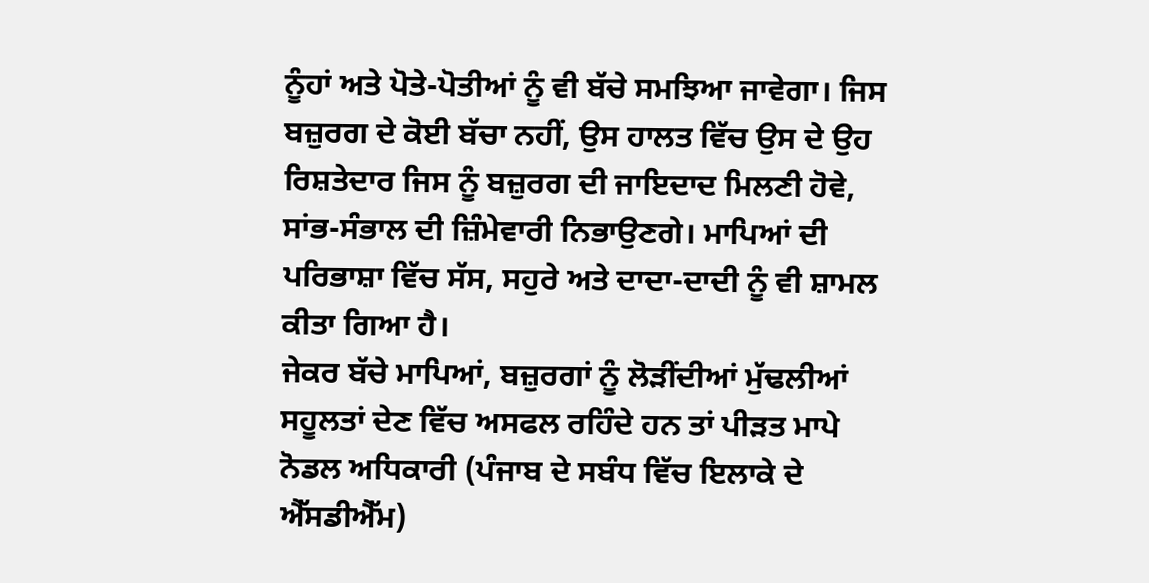ਨੂੰਹਾਂ ਅਤੇ ਪੋਤੇ-ਪੋਤੀਆਂ ਨੂੰ ਵੀ ਬੱਚੇ ਸਮਝਿਆ ਜਾਵੇਗਾ। ਜਿਸ ਬਜ਼ੁਰਗ ਦੇ ਕੋਈ ਬੱਚਾ ਨਹੀਂ, ਉਸ ਹਾਲਤ ਵਿੱਚ ਉਸ ਦੇ ਉਹ ਰਿਸ਼ਤੇਦਾਰ ਜਿਸ ਨੂੰ ਬਜ਼ੁਰਗ ਦੀ ਜਾਇਦਾਦ ਮਿਲਣੀ ਹੋਵੇ, ਸਾਂਭ-ਸੰਭਾਲ ਦੀ ਜ਼ਿੰਮੇਵਾਰੀ ਨਿਭਾਉਣਗੇ। ਮਾਪਿਆਂ ਦੀ ਪਰਿਭਾਸ਼ਾ ਵਿੱਚ ਸੱਸ, ਸਹੁਰੇ ਅਤੇ ਦਾਦਾ-ਦਾਦੀ ਨੂੰ ਵੀ ਸ਼ਾਮਲ ਕੀਤਾ ਗਿਆ ਹੈ।
ਜੇਕਰ ਬੱਚੇ ਮਾਪਿਆਂ, ਬਜ਼ੁਰਗਾਂ ਨੂੰ ਲੋੜੀਂਦੀਆਂ ਮੁੱਢਲੀਆਂ ਸਹੂਲਤਾਂ ਦੇਣ ਵਿੱਚ ਅਸਫਲ ਰਹਿੰਦੇ ਹਨ ਤਾਂ ਪੀੜਤ ਮਾਪੇ ਨੋਡਲ ਅਧਿਕਾਰੀ (ਪੰਜਾਬ ਦੇ ਸਬੰਧ ਵਿੱਚ ਇਲਾਕੇ ਦੇ ਐੱਸਡੀਐੱਮ)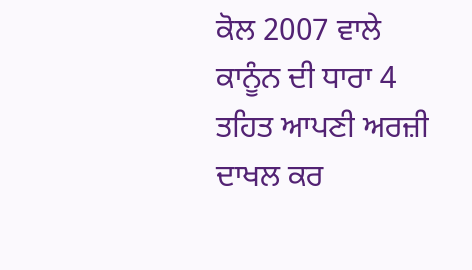ਕੋਲ 2007 ਵਾਲੇ ਕਾਨੂੰਨ ਦੀ ਧਾਰਾ 4 ਤਹਿਤ ਆਪਣੀ ਅਰਜ਼ੀ ਦਾਖਲ ਕਰ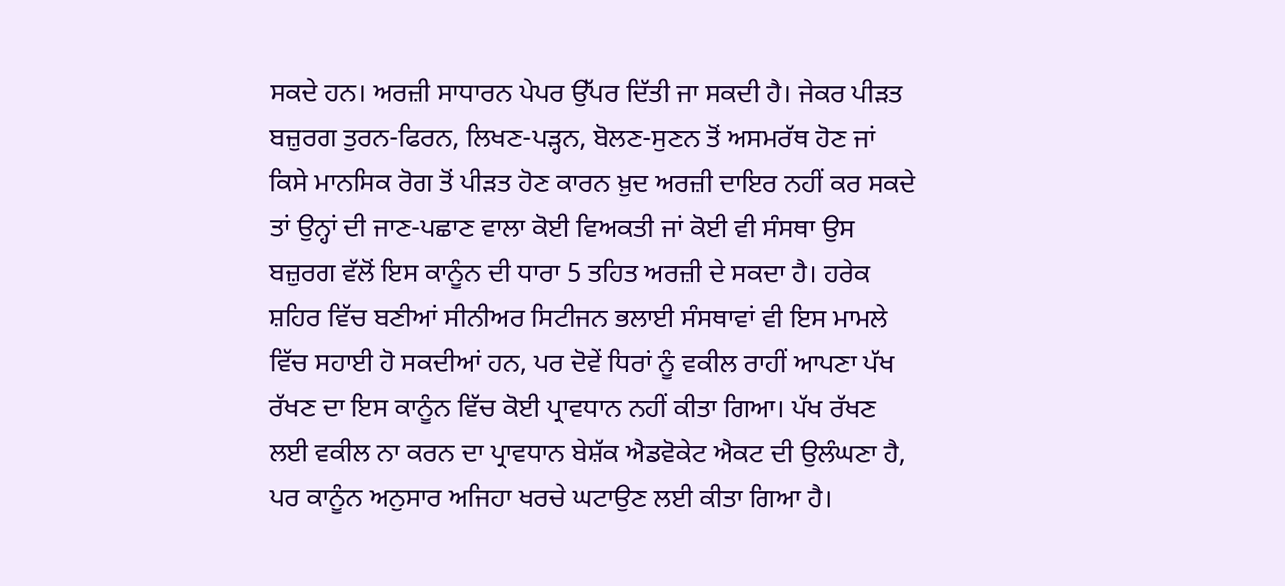ਸਕਦੇ ਹਨ। ਅਰਜ਼ੀ ਸਾਧਾਰਨ ਪੇਪਰ ਉੱਪਰ ਦਿੱਤੀ ਜਾ ਸਕਦੀ ਹੈ। ਜੇਕਰ ਪੀੜਤ ਬਜ਼ੁਰਗ ਤੁਰਨ-ਫਿਰਨ, ਲਿਖਣ-ਪੜ੍ਹਨ, ਬੋਲਣ-ਸੁਣਨ ਤੋਂ ਅਸਮਰੱਥ ਹੋਣ ਜਾਂ ਕਿਸੇ ਮਾਨਸਿਕ ਰੋਗ ਤੋਂ ਪੀੜਤ ਹੋਣ ਕਾਰਨ ਖ਼ੁਦ ਅਰਜ਼ੀ ਦਾਇਰ ਨਹੀਂ ਕਰ ਸਕਦੇ ਤਾਂ ਉਨ੍ਹਾਂ ਦੀ ਜਾਣ-ਪਛਾਣ ਵਾਲਾ ਕੋਈ ਵਿਅਕਤੀ ਜਾਂ ਕੋਈ ਵੀ ਸੰਸਥਾ ਉਸ ਬਜ਼ੁਰਗ ਵੱਲੋਂ ਇਸ ਕਾਨੂੰਨ ਦੀ ਧਾਰਾ 5 ਤਹਿਤ ਅਰਜ਼ੀ ਦੇ ਸਕਦਾ ਹੈ। ਹਰੇਕ ਸ਼ਹਿਰ ਵਿੱਚ ਬਣੀਆਂ ਸੀਨੀਅਰ ਸਿਟੀਜਨ ਭਲਾਈ ਸੰਸਥਾਵਾਂ ਵੀ ਇਸ ਮਾਮਲੇ ਵਿੱਚ ਸਹਾਈ ਹੋ ਸਕਦੀਆਂ ਹਨ, ਪਰ ਦੋਵੇਂ ਧਿਰਾਂ ਨੂੰ ਵਕੀਲ ਰਾਹੀਂ ਆਪਣਾ ਪੱਖ ਰੱਖਣ ਦਾ ਇਸ ਕਾਨੂੰਨ ਵਿੱਚ ਕੋਈ ਪ੍ਰਾਵਧਾਨ ਨਹੀਂ ਕੀਤਾ ਗਿਆ। ਪੱਖ ਰੱਖਣ ਲਈ ਵਕੀਲ ਨਾ ਕਰਨ ਦਾ ਪ੍ਰਾਵਧਾਨ ਬੇਸ਼ੱਕ ਐਡਵੋਕੇਟ ਐਕਟ ਦੀ ਉਲੰਘਣਾ ਹੈ, ਪਰ ਕਾਨੂੰਨ ਅਨੁਸਾਰ ਅਜਿਹਾ ਖਰਚੇ ਘਟਾਉਣ ਲਈ ਕੀਤਾ ਗਿਆ ਹੈ।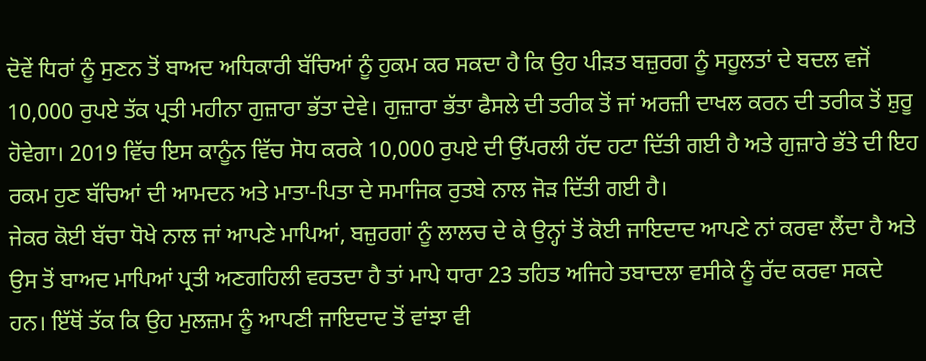ਦੋਵੇਂ ਧਿਰਾਂ ਨੂੰ ਸੁਣਨ ਤੋਂ ਬਾਅਦ ਅਧਿਕਾਰੀ ਬੱਚਿਆਂ ਨੂੰ ਹੁਕਮ ਕਰ ਸਕਦਾ ਹੈ ਕਿ ਉਹ ਪੀੜਤ ਬਜ਼ੁਰਗ ਨੂੰ ਸਹੂਲਤਾਂ ਦੇ ਬਦਲ ਵਜੋਂ 10,000 ਰੁਪਏ ਤੱਕ ਪ੍ਰਤੀ ਮਹੀਨਾ ਗੁਜ਼ਾਰਾ ਭੱਤਾ ਦੇਵੇ। ਗੁਜ਼ਾਰਾ ਭੱਤਾ ਫੈਸਲੇ ਦੀ ਤਰੀਕ ਤੋਂ ਜਾਂ ਅਰਜ਼ੀ ਦਾਖਲ ਕਰਨ ਦੀ ਤਰੀਕ ਤੋਂ ਸ਼ੁਰੂ ਹੋਵੇਗਾ। 2019 ਵਿੱਚ ਇਸ ਕਾਨੂੰਨ ਵਿੱਚ ਸੋਧ ਕਰਕੇ 10,000 ਰੁਪਏ ਦੀ ਉੱਪਰਲੀ ਹੱਦ ਹਟਾ ਦਿੱਤੀ ਗਈ ਹੈ ਅਤੇ ਗੁਜ਼ਾਰੇ ਭੱਤੇ ਦੀ ਇਹ ਰਕਮ ਹੁਣ ਬੱਚਿਆਂ ਦੀ ਆਮਦਨ ਅਤੇ ਮਾਤਾ-ਪਿਤਾ ਦੇ ਸਮਾਜਿਕ ਰੁਤਬੇ ਨਾਲ ਜੋੜ ਦਿੱਤੀ ਗਈ ਹੈ।
ਜੇਕਰ ਕੋਈ ਬੱਚਾ ਧੋਖੇ ਨਾਲ ਜਾਂ ਆਪਣੇ ਮਾਪਿਆਂ, ਬਜ਼ੁਰਗਾਂ ਨੂੰ ਲਾਲਚ ਦੇ ਕੇ ਉਨ੍ਹਾਂ ਤੋਂ ਕੋਈ ਜਾਇਦਾਦ ਆਪਣੇ ਨਾਂ ਕਰਵਾ ਲੈਂਦਾ ਹੈ ਅਤੇ ਉਸ ਤੋਂ ਬਾਅਦ ਮਾਪਿਆਂ ਪ੍ਰਤੀ ਅਣਗਹਿਲੀ ਵਰਤਦਾ ਹੈ ਤਾਂ ਮਾਪੇ ਧਾਰਾ 23 ਤਹਿਤ ਅਜਿਹੇ ਤਬਾਦਲਾ ਵਸੀਕੇ ਨੂੰ ਰੱਦ ਕਰਵਾ ਸਕਦੇ ਹਨ। ਇੱਥੋਂ ਤੱਕ ਕਿ ਉਹ ਮੁਲਜ਼ਮ ਨੂੰ ਆਪਣੀ ਜਾਇਦਾਦ ਤੋਂ ਵਾਂਝਾ ਵੀ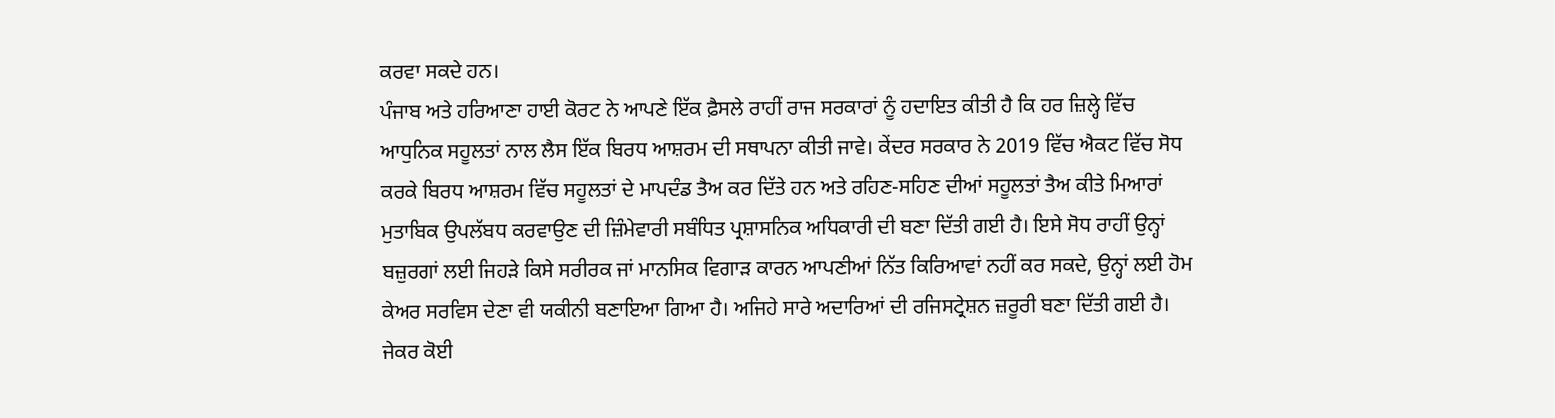ਕਰਵਾ ਸਕਦੇ ਹਨ।
ਪੰਜਾਬ ਅਤੇ ਹਰਿਆਣਾ ਹਾਈ ਕੋਰਟ ਨੇ ਆਪਣੇ ਇੱਕ ਫ਼ੈਸਲੇ ਰਾਹੀਂ ਰਾਜ ਸਰਕਾਰਾਂ ਨੂੰ ਹਦਾਇਤ ਕੀਤੀ ਹੈ ਕਿ ਹਰ ਜ਼ਿਲ੍ਹੇ ਵਿੱਚ ਆਧੁਨਿਕ ਸਹੂਲਤਾਂ ਨਾਲ ਲੈਸ ਇੱਕ ਬਿਰਧ ਆਸ਼ਰਮ ਦੀ ਸਥਾਪਨਾ ਕੀਤੀ ਜਾਵੇ। ਕੇਂਦਰ ਸਰਕਾਰ ਨੇ 2019 ਵਿੱਚ ਐਕਟ ਵਿੱਚ ਸੋਧ ਕਰਕੇ ਬਿਰਧ ਆਸ਼ਰਮ ਵਿੱਚ ਸਹੂਲਤਾਂ ਦੇ ਮਾਪਦੰਡ ਤੈਅ ਕਰ ਦਿੱਤੇ ਹਨ ਅਤੇ ਰਹਿਣ-ਸਹਿਣ ਦੀਆਂ ਸਹੂਲਤਾਂ ਤੈਅ ਕੀਤੇ ਮਿਆਰਾਂ ਮੁਤਾਬਿਕ ਉਪਲੱਬਧ ਕਰਵਾਉਣ ਦੀ ਜ਼ਿੰਮੇਵਾਰੀ ਸਬੰਧਿਤ ਪ੍ਰਸ਼ਾਸਨਿਕ ਅਧਿਕਾਰੀ ਦੀ ਬਣਾ ਦਿੱਤੀ ਗਈ ਹੈ। ਇਸੇ ਸੋਧ ਰਾਹੀਂ ਉਨ੍ਹਾਂ ਬਜ਼ੁਰਗਾਂ ਲਈ ਜਿਹੜੇ ਕਿਸੇ ਸਰੀਰਕ ਜਾਂ ਮਾਨਸਿਕ ਵਿਗਾੜ ਕਾਰਨ ਆਪਣੀਆਂ ਨਿੱਤ ਕਿਰਿਆਵਾਂ ਨਹੀਂ ਕਰ ਸਕਦੇ, ਉਨ੍ਹਾਂ ਲਈ ਹੋਮ ਕੇਅਰ ਸਰਵਿਸ ਦੇਣਾ ਵੀ ਯਕੀਨੀ ਬਣਾਇਆ ਗਿਆ ਹੈ। ਅਜਿਹੇ ਸਾਰੇ ਅਦਾਰਿਆਂ ਦੀ ਰਜਿਸਟ੍ਰੇਸ਼ਨ ਜ਼ਰੂਰੀ ਬਣਾ ਦਿੱਤੀ ਗਈ ਹੈ।
ਜੇਕਰ ਕੋਈ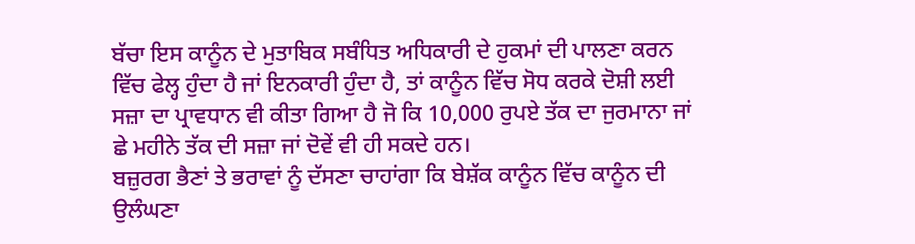ਬੱਚਾ ਇਸ ਕਾਨੂੰਨ ਦੇ ਮੁਤਾਬਿਕ ਸਬੰਧਿਤ ਅਧਿਕਾਰੀ ਦੇ ਹੁਕਮਾਂ ਦੀ ਪਾਲਣਾ ਕਰਨ ਵਿੱਚ ਫੇਲ੍ਹ ਹੁੰਦਾ ਹੈ ਜਾਂ ਇਨਕਾਰੀ ਹੁੰਦਾ ਹੈ, ਤਾਂ ਕਾਨੂੰਨ ਵਿੱਚ ਸੋਧ ਕਰਕੇ ਦੋਸ਼ੀ ਲਈ ਸਜ਼ਾ ਦਾ ਪ੍ਰਾਵਧਾਨ ਵੀ ਕੀਤਾ ਗਿਆ ਹੈ ਜੋ ਕਿ 10,000 ਰੁਪਏ ਤੱਕ ਦਾ ਜੁਰਮਾਨਾ ਜਾਂ ਛੇ ਮਹੀਨੇ ਤੱਕ ਦੀ ਸਜ਼ਾ ਜਾਂ ਦੋਵੇਂ ਵੀ ਹੀ ਸਕਦੇ ਹਨ।
ਬਜ਼ੁਰਗ ਭੈਣਾਂ ਤੇ ਭਰਾਵਾਂ ਨੂੰ ਦੱਸਣਾ ਚਾਹਾਂਗਾ ਕਿ ਬੇਸ਼ੱਕ ਕਾਨੂੰਨ ਵਿੱਚ ਕਾਨੂੰਨ ਦੀ ਉਲੰਘਣਾ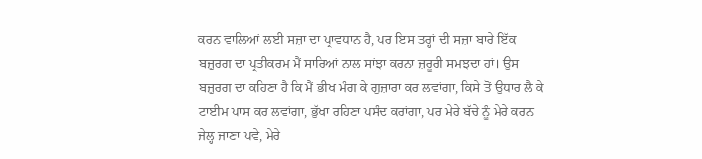ਕਰਨ ਵਾਲਿਆਂ ਲਈ ਸਜ਼ਾ ਦਾ ਪ੍ਰਾਵਧਾਨ ਹੈ, ਪਰ ਇਸ ਤਰ੍ਹਾਂ ਦੀ ਸਜ਼ਾ ਬਾਰੇ ਇੱਕ ਬਜ਼ੁਰਗ ਦਾ ਪ੍ਰਤੀਕਰਮ ਮੈਂ ਸਾਰਿਆਂ ਨਾਲ ਸਾਂਝਾ ਕਰਨਾ ਜ਼ਰੂਰੀ ਸਮਝਦਾ ਹਾਂ। ਉਸ ਬਜ਼ੁਰਗ ਦਾ ਕਹਿਣਾ ਹੈ ਕਿ ਮੈਂ ਭੀਖ ਮੰਗ ਕੇ ਗੁਜ਼ਾਰਾ ਕਰ ਲਵਾਂਗਾ, ਕਿਸੇ ਤੋਂ ਉਧਾਰ ਲੈ ਕੇ ਟਾਈਮ ਪਾਸ ਕਰ ਲਵਾਂਗਾ, ਭੁੱਖਾ ਰਹਿਣਾ ਪਸੰਦ ਕਰਾਂਗਾ, ਪਰ ਮੇਰੇ ਬੱਚੇ ਨੂੰ ਮੇਰੇ ਕਰਨ ਜੇਲ੍ਹ ਜਾਣਾ ਪਵੇ, ਮੇਰੇ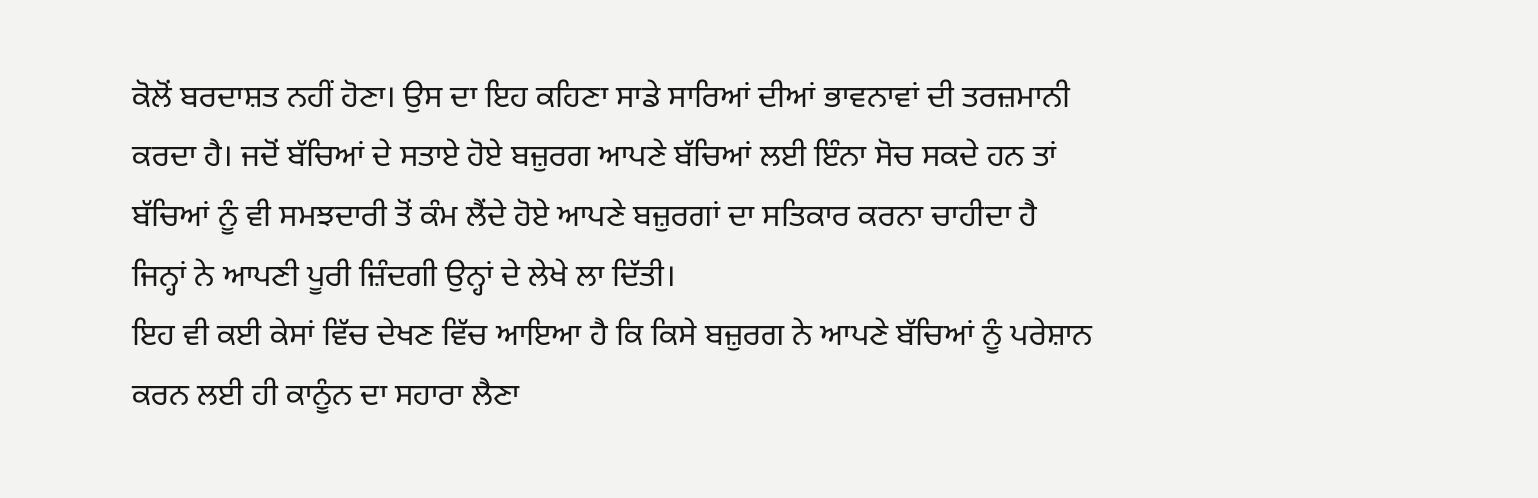ਕੋਲੋਂ ਬਰਦਾਸ਼ਤ ਨਹੀਂ ਹੋਣਾ। ਉਸ ਦਾ ਇਹ ਕਹਿਣਾ ਸਾਡੇ ਸਾਰਿਆਂ ਦੀਆਂ ਭਾਵਨਾਵਾਂ ਦੀ ਤਰਜ਼ਮਾਨੀ ਕਰਦਾ ਹੈ। ਜਦੋਂ ਬੱਚਿਆਂ ਦੇ ਸਤਾਏ ਹੋਏ ਬਜ਼ੁਰਗ ਆਪਣੇ ਬੱਚਿਆਂ ਲਈ ਇੰਨਾ ਸੋਚ ਸਕਦੇ ਹਨ ਤਾਂ ਬੱਚਿਆਂ ਨੂੰ ਵੀ ਸਮਝਦਾਰੀ ਤੋਂ ਕੰਮ ਲੈਂਦੇ ਹੋਏ ਆਪਣੇ ਬਜ਼ੁਰਗਾਂ ਦਾ ਸਤਿਕਾਰ ਕਰਨਾ ਚਾਹੀਦਾ ਹੈ ਜਿਨ੍ਹਾਂ ਨੇ ਆਪਣੀ ਪੂਰੀ ਜ਼ਿੰਦਗੀ ਉਨ੍ਹਾਂ ਦੇ ਲੇਖੇ ਲਾ ਦਿੱਤੀ।
ਇਹ ਵੀ ਕਈ ਕੇਸਾਂ ਵਿੱਚ ਦੇਖਣ ਵਿੱਚ ਆਇਆ ਹੈ ਕਿ ਕਿਸੇ ਬਜ਼ੁਰਗ ਨੇ ਆਪਣੇ ਬੱਚਿਆਂ ਨੂੰ ਪਰੇਸ਼ਾਨ ਕਰਨ ਲਈ ਹੀ ਕਾਨੂੰਨ ਦਾ ਸਹਾਰਾ ਲੈਣਾ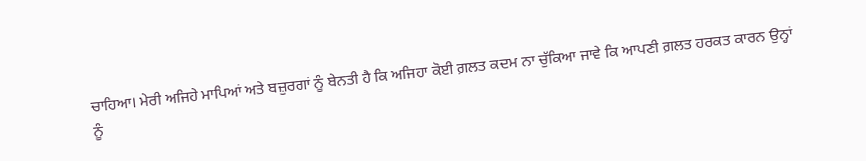ਚਾਹਿਆ। ਮੇਰੀ ਅਜਿਹੇ ਮਾਪਿਆਂ ਅਤੇ ਬਜ਼ੁਰਗਾਂ ਨੂੰ ਬੇਨਤੀ ਹੈ ਕਿ ਅਜਿਹਾ ਕੋਈ ਗ਼ਲਤ ਕਦਮ ਨਾ ਚੁੱਕਿਆ ਜਾਵੇ ਕਿ ਆਪਣੀ ਗ਼ਲਤ ਹਰਕਤ ਕਾਰਨ ਉਨ੍ਹਾਂ ਨੂੰ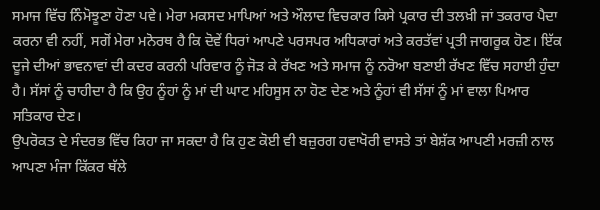ਸਮਾਜ ਵਿੱਚ ਨਿੰਮੋਝੂਣਾ ਹੋਣਾ ਪਵੇ। ਮੇਰਾ ਮਕਸਦ ਮਾਪਿਆਂ ਅਤੇ ਔਲਾਦ ਵਿਚਕਾਰ ਕਿਸੇ ਪ੍ਰਕਾਰ ਦੀ ਤਲਖ਼ੀ ਜਾਂ ਤਕਰਾਰ ਪੈਦਾ ਕਰਨਾ ਵੀ ਨਹੀਂ, ਸਗੋਂ ਮੇਰਾ ਮਨੋਰਥ ਹੈ ਕਿ ਦੋਵੇਂ ਧਿਰਾਂ ਆਪਣੇ ਪਰਸਪਰ ਅਧਿਕਾਰਾਂ ਅਤੇ ਕਰਤੱਵਾਂ ਪ੍ਰਤੀ ਜਾਗਰੂਕ ਹੋਣ। ਇੱਕ ਦੂਜੇ ਦੀਆਂ ਭਾਵਨਾਵਾਂ ਦੀ ਕਦਰ ਕਰਨੀ ਪਰਿਵਾਰ ਨੂੰ ਜੋੜ ਕੇ ਰੱਖਣ ਅਤੇ ਸਮਾਜ ਨੂੰ ਨਰੋਆ ਬਣਾਈ ਰੱਖਣ ਵਿੱਚ ਸਹਾਈ ਹੁੰਦਾ ਹੈ। ਸੱਸਾਂ ਨੂੰ ਚਾਹੀਦਾ ਹੈ ਕਿ ਉਹ ਨੂੰਹਾਂ ਨੂੰ ਮਾਂ ਦੀ ਘਾਟ ਮਹਿਸੂਸ ਨਾ ਹੋਣ ਦੇਣ ਅਤੇ ਨੂੰਹਾਂ ਵੀ ਸੱਸਾਂ ਨੂੰ ਮਾਂ ਵਾਲਾ ਪਿਆਰ ਸਤਿਕਾਰ ਦੇਣ।
ਉਪਰੋਕਤ ਦੇ ਸੰਦਰਭ ਵਿੱਚ ਕਿਹਾ ਜਾ ਸਕਦਾ ਹੈ ਕਿ ਹੁਣ ਕੋਈ ਵੀ ਬਜ਼ੁਰਗ ਹਵਾਖੋਰੀ ਵਾਸਤੇ ਤਾਂ ਬੇਸ਼ੱਕ ਆਪਣੀ ਮਰਜ਼ੀ ਨਾਲ ਆਪਣਾ ਮੰਜਾ ਕਿੱਕਰ ਥੱਲੇ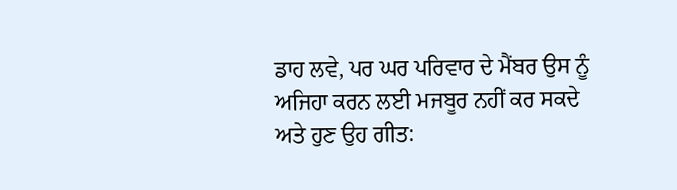ਡਾਹ ਲਵੇ, ਪਰ ਘਰ ਪਰਿਵਾਰ ਦੇ ਮੈਂਬਰ ਉਸ ਨੂੰ ਅਜਿਹਾ ਕਰਨ ਲਈ ਮਜਬੂਰ ਨਹੀਂ ਕਰ ਸਕਦੇ ਅਤੇ ਹੁਣ ਉਹ ਗੀਤ: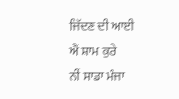ਜਿੱਦਣ ਦੀ ਆਈ ਐਂ ਸ਼ਾਮ ਕੁਰੇ
ਨੀਂ ਸਾਡਾ ਮੰਜਾ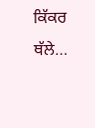ਕਿੱਕਰ ਥੱਲੇ…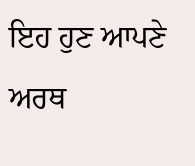ਇਹ ਹੁਣ ਆਪਣੇ ਅਰਥ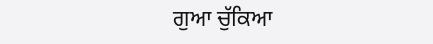ਗੁਆ ਚੁੱਕਿਆ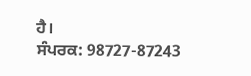ਹੈ।
ਸੰਪਰਕ: 98727-87243